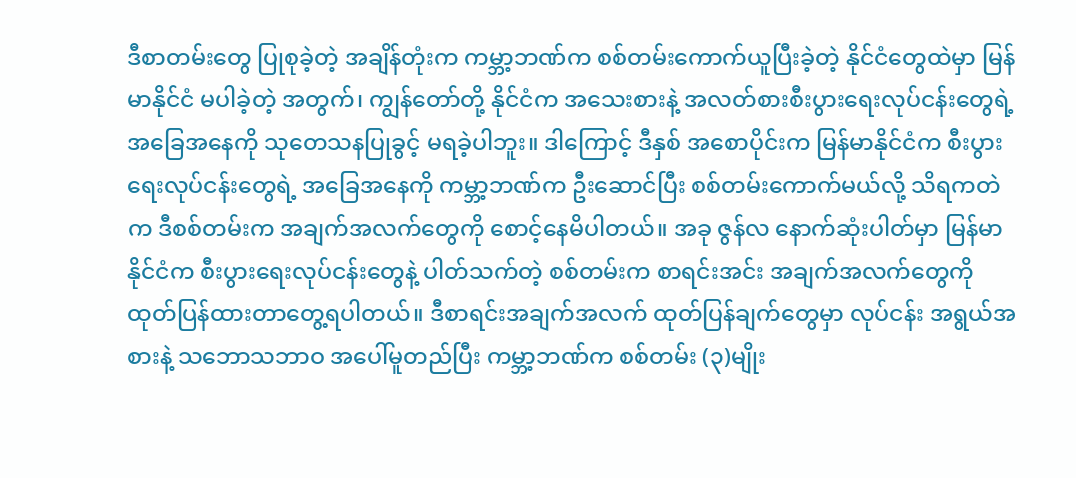ဒီစာတမ်းတွေ ပြုစုခဲ့တဲ့ အချိန်တုံးက ကမ္ဘာ့ဘဏ်က စစ်တမ်းကောက်ယူပြီးခဲ့တဲ့ နိုင်ငံတွေထဲမှာ မြန်မာနိုင်ငံ မပါခဲ့တဲ့ အတွက်၊ ကျွန်တော်တို့ နိုင်ငံက အသေးစားနဲ့ အလတ်စားစီးပွားရေးလုပ်ငန်းတွေရဲ့ အခြေအနေကို သုတေသနပြုခွင့် မရခဲ့ပါဘူး။ ဒါကြောင့် ဒီနှစ် အစောပိုင်းက မြန်မာနိုင်ငံက စီးပွားရေးလုပ်ငန်းတွေရဲ့ အခြေအနေကို ကမ္ဘာ့ဘဏ်က ဦးဆောင်ပြီး စစ်တမ်းကောက်မယ်လို့ သိရကတဲက ဒီစစ်တမ်းက အချက်အလက်တွေကို စောင့်နေမိပါတယ်။ အခု ဇွန်လ နောက်ဆုံးပါတ်မှာ မြန်မာနိုင်ငံက စီးပွားရေးလုပ်ငန်းတွေနဲ့ ပါတ်သက်တဲ့ စစ်တမ်းက စာရင်းအင်း အချက်အလက်တွေကို ထုတ်ပြန်ထားတာတွေ့ရပါတယ်။ ဒီစာရင်းအချက်အလက် ထုတ်ပြန်ချက်တွေမှာ လုပ်ငန်း အရွယ်အစားနဲ့ သဘောသဘာဝ အပေါ်မူတည်ပြီး ကမ္ဘာ့ဘဏ်က စစ်တမ်း (၃)မျိုး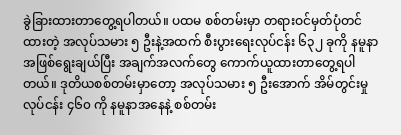ခွဲခြားထားတာတွေ့ရပါတယ်။ ပထမ စစ်တမ်းမှာ တရားဝင်မှတ်ပုံတင်ထားတဲ့ အလုပ်သမား ၅ ဦးနဲ့အထက် စီးပွားရေးလုပ်ငန်း ၆၃၂ ခုကို နမူနာအဖြစ်ရွေးချယ်ပြီး အချက်အလက်တွေ ကောက်ယူထားတာတွေ့ရပါတယ်။ ဒုတိယစစ်တမ်းမှာတော့ အလုပ်သမား ၅ ဦးအောက် အိမ်တွင်းမှုလုပ်ငန်း ၄၆၀ ကို နမူနာအနေနဲ့ စစ်တမ်း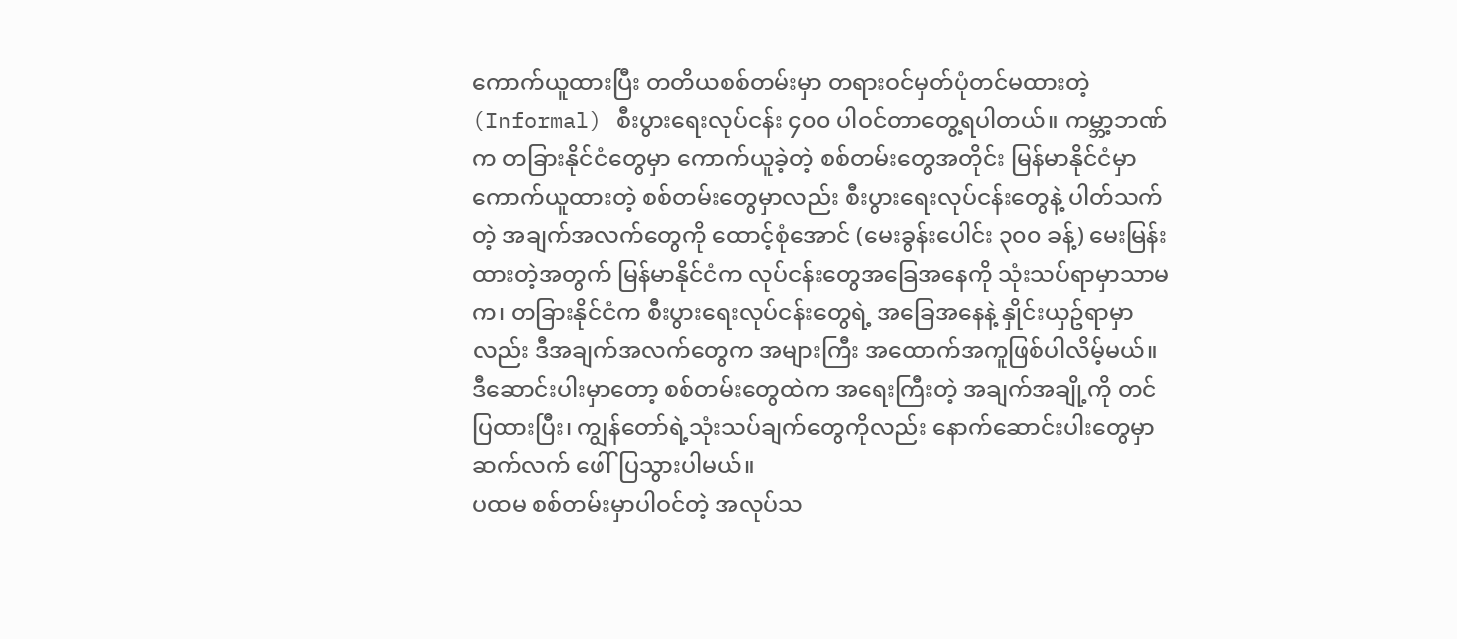ကောက်ယူထားပြီး တတိယစစ်တမ်းမှာ တရားဝင်မှတ်ပုံတင်မထားတဲ့ (Informal) စီးပွားရေးလုပ်ငန်း ၄၀၀ ပါဝင်တာတွေ့ရပါတယ်။ ကမ္ဘာ့ဘဏ်က တခြားနိုင်ငံတွေမှာ ကောက်ယူခဲ့တဲ့ စစ်တမ်းတွေအတိုင်း မြန်မာနိုင်ငံမှာ ကောက်ယူထားတဲ့ စစ်တမ်းတွေမှာလည်း စီးပွားရေးလုပ်ငန်းတွေနဲ့ ပါတ်သက်တဲ့ အချက်အလက်တွေကို ထောင့်စုံအောင် (မေးခွန်းပေါင်း ၃၀၀ ခန့်) မေးမြန်းထားတဲ့အတွက် မြန်မာနိုင်ငံက လုပ်ငန်းတွေအခြေအနေကို သုံးသပ်ရာမှာသာမက၊ တခြားနိုင်ငံက စီးပွားရေးလုပ်ငန်းတွေရဲ့ အခြေအနေနဲ့ နှိုင်းယှဥ်ရာမှာလည်း ဒီအချက်အလက်တွေက အများကြီး အထောက်အကူဖြစ်ပါလိမ့်မယ်။ ဒီဆောင်းပါးမှာတော့ စစ်တမ်းတွေထဲက အရေးကြီးတဲ့ အချက်အချို့ကို တင်ပြထားပြီး၊ ကျွန်တော်ရဲ့သုံးသပ်ချက်တွေကိုလည်း နောက်ဆောင်းပါးတွေမှာ ဆက်လက် ဖေါ်ပြသွားပါမယ်။
ပထမ စစ်တမ်းမှာပါဝင်တဲ့ အလုပ်သ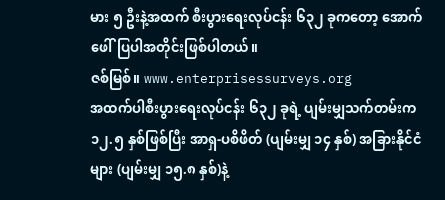မား ၅ ဦးနဲ့အထက် စီးပွားရေးလုပ်ငန်း ၆၃၂ ခုကတော့ အောက်ဖေါ်ပြပါအတိုင်းဖြစ်ပါတယ်။
ဇစ်မြစ်။ www.enterprisessurveys.org
အထက်ပါစီးပွားရေးလုပ်ငန်း ၆၃၂ ခုရဲ့ ပျမ်းမျှသက်တမ်းက ၁၂.၅ နှစ်ဖြစ်ပြီး အာရှ-ပစိဖိတ် (ပျမ်းမျှ ၁၄ နှစ်) အခြားနိုင်ငံများ (ပျမ်းမျှ ၁၅.၈ နှစ်)နဲ့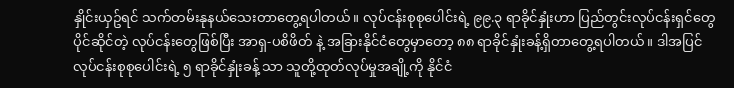နှိုင်းယှဥ်ရင် သက်တမ်းနုနယ်သေးတာတွေ့ရပါတယ်။ လုပ်ငန်းစုစုပေါင်းရဲ့ ၉၉.၃ ရာခိုင်နှုံးဟာ ပြည်တွင်းလုပ်ငန်းရှင်တွေပိုင်ဆိုင်တဲ့ လုပ်ငန်းတွေဖြစ်ပြီး အာရှ-ပစိဖိတ် နဲ့ အခြားနိုင်ငံတွေမှာတော့ ၈၈ ရာခိုင်နှုံးခန့်ရှိတာတွေ့ရပါတယ်။ ဒါအပြင် လုပ်ငန်းစုစုပေါင်းရဲ့ ၅ ရာခိုင်နှုံးခန့် သာ သူတို့ထုတ်လုပ်မှုအချို့ကို နိုင်ငံ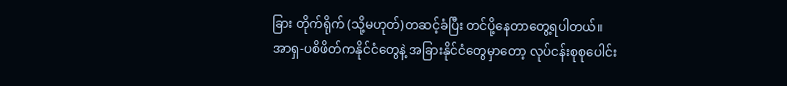ခြား တိုက်ရိုက် (သို့မဟုတ်)တဆင့်ခံပြီး တင်ပို့နေတာတွေ့ရပါတယ်။ အာရှ-ပစိဖိတ်ကနိုင်ငံတွေနဲ့ အခြားနိုင်ငံတွေမှာတော့ လုပ်ငန်းစုစုပေါင်း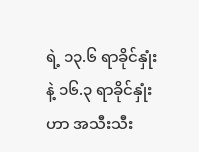ရဲ့ ၁၃.၆ ရာခိုင်နှုံးနဲ့ ၁၆.၃ ရာခိုင်နှုံးဟာ အသီးသီး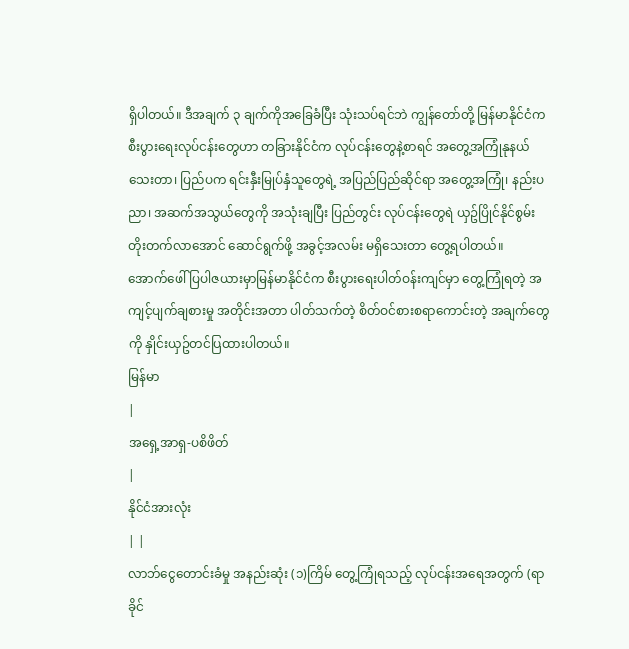ရှိပါတယ်။ ဒီအချက် ၃ ချက်ကိုအခြေခံပြီး သုံးသပ်ရင်ဘဲ ကျွန်တော်တို့ မြန်မာနိုင်ငံက စီးပွားရေးလုပ်ငန်းတွေဟာ တခြားနိုင်ငံက လုပ်ငန်းတွေနဲ့စာရင် အတွေ့အကြုံနုနယ်သေးတာ၊ ပြည်ပက ရင်းနှီးမြုပ်နှံသူတွေရဲ့ အပြည်ပြည်ဆိုင်ရာ အတွေ့အကြုံ၊ နည်းပညာ၊ အဆက်အသွယ်တွေကို အသုံးချပြီး ပြည်တွင်း လုပ်ငန်းတွေရဲ ယှဥ်ပြိုင်နိုင်စွမ်း တိုးတက်လာအောင် ဆောင်ရွက်ဖို့ အခွင့်အလမ်း မရှိသေးတာ တွေ့ရပါတယ်။
အောက်ဖေါ်ပြပါဇယားမှာမြန်မာနိုင်ငံက စီးပွားရေးပါတ်ဝန်းကျင်မှာ တွေ့ကြုံရတဲ့ အကျင့်ပျက်ချစားမှု အတိုင်းအတာ ပါတ်သက်တဲ့ စိတ်ဝင်စားစရာကောင်းတဲ့ အချက်တွေကို နှိုင်းယှဥ်တင်ပြထားပါတယ်။
မြန်မာ
|
အရှေ့အာရှ-ပစိဖိတ်
|
နိုင်ငံအားလုံး
| |
လာဘ်ငွေတောင်းခံမှု အနည်းဆုံး (၁)ကြိမ် တွေ့ကြုံရသည့် လုပ်ငန်းအရေအတွက် (ရာခိုင်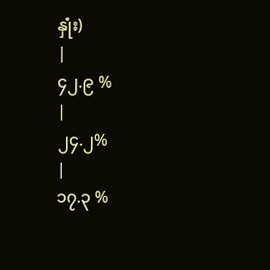နှုံး)
|
၄၂.၉ %
|
၂၄.၂%
|
၁၇.၃ %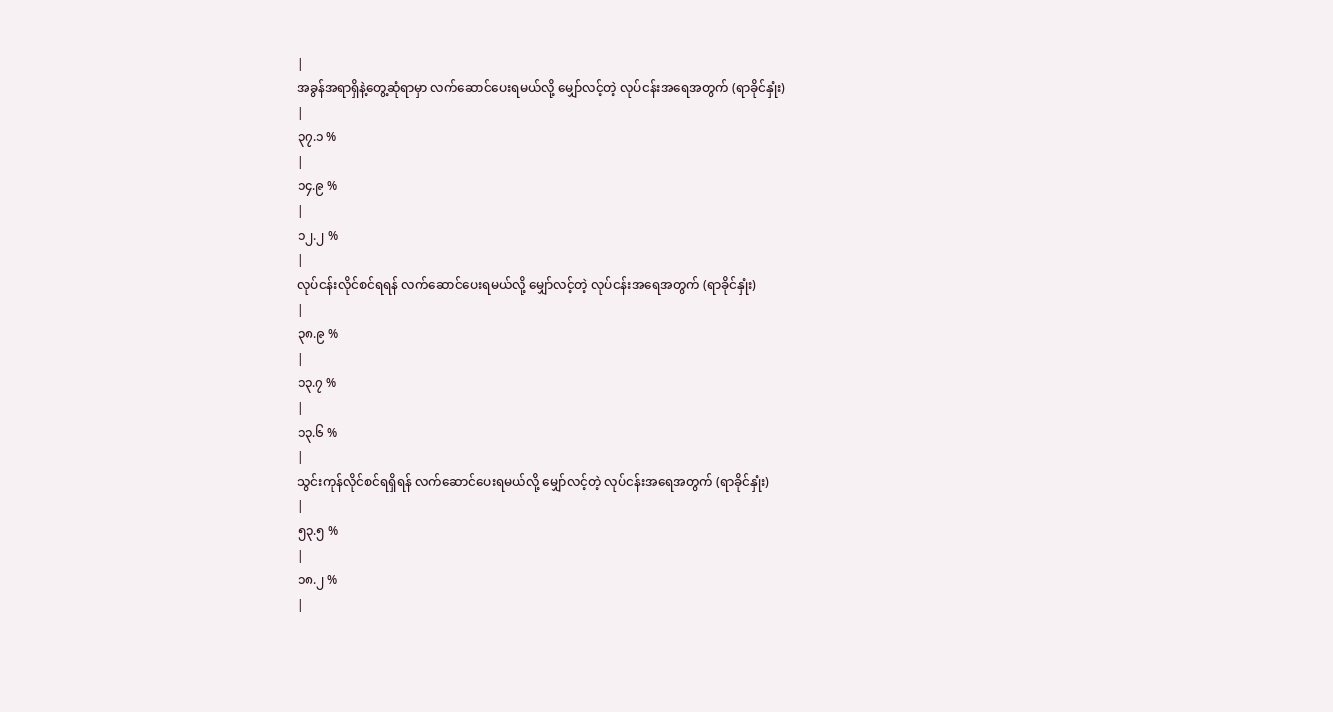|
အခွန်အရာရှိနဲ့တွေ့ဆုံရာမှာ လက်ဆောင်ပေးရမယ်လို့ မျှော်လင့်တဲ့ လုပ်ငန်းအရေအတွက် (ရာခိုင်နှုံး)
|
၃၇.၁ %
|
၁၄.၉ %
|
၁၂.၂ %
|
လုပ်ငန်းလိုင်စင်ရရန် လက်ဆောင်ပေးရမယ်လို့ မျှော်လင့်တဲ့ လုပ်ငန်းအရေအတွက် (ရာခိုင်နှုံး)
|
၃၈.၉ %
|
၁၃.၇ %
|
၁၃.၆ %
|
သွင်းကုန်လိုင်စင်ရရှိရန် လက်ဆောင်ပေးရမယ်လို့ မျှော်လင့်တဲ့ လုပ်ငန်းအရေအတွက် (ရာခိုင်နှုံး)
|
၅၃.၅ %
|
၁၈.၂ %
|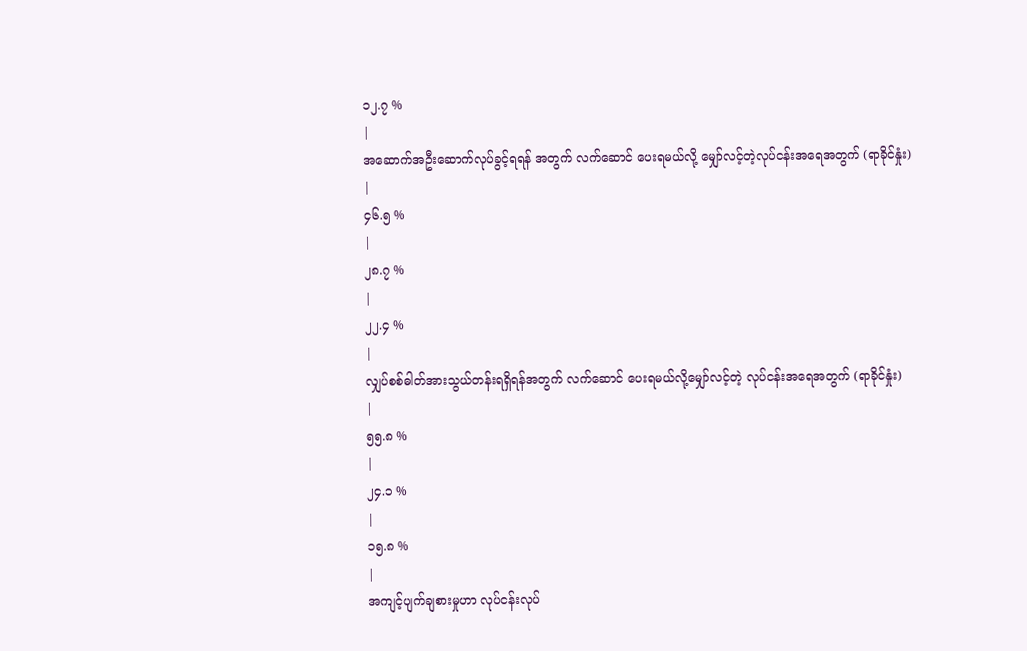၁၂.၇ %
|
အဆောက်အဦးဆောက်လုပ်ခွင့်ရရန် အတွက် လက်ဆောင် ပေးရမယ်လို့ မျှော်လင့်တဲ့လုပ်ငန်းအရေအတွက် (ရာခိုင်နှုံး)
|
၄၆.၅ %
|
၂၈.၇ %
|
၂၂.၄ %
|
လျှပ်စစ်ဓါတ်အားသွယ်တန်းရရှိရန်အတွက် လက်ဆောင် ပေးရမယ်လို့မျှော်လင့်တဲ့ လုပ်ငန်းအရေအတွက် (ရာခိုင်နှုံး)
|
၅၅.၈ %
|
၂၄.၁ %
|
၁၅.၈ %
|
အကျင့်ပျက်ချစားမှုဟာ လုပ်ငန်းလုပ်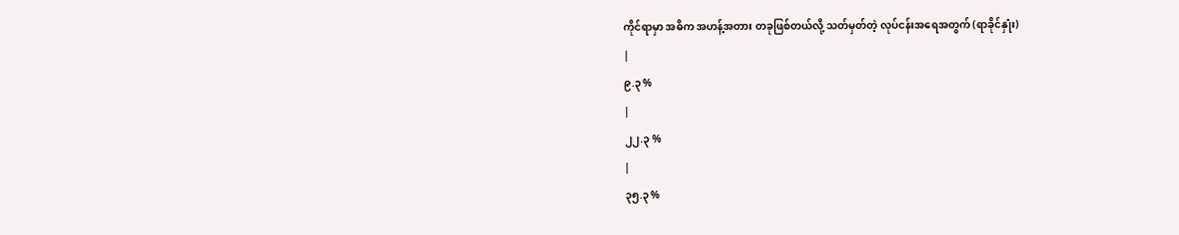ကိုင်ရာမှာ အဓိက အဟန့်အတား တခုဖြစ်တယ်လို့ သတ်မှတ်တဲ့ လုပ်ငန်းအရေအတွက် (ရာခိုင်နှုံး)
|
၉.၃ %
|
၂၂.၃ %
|
၃၅.၃ %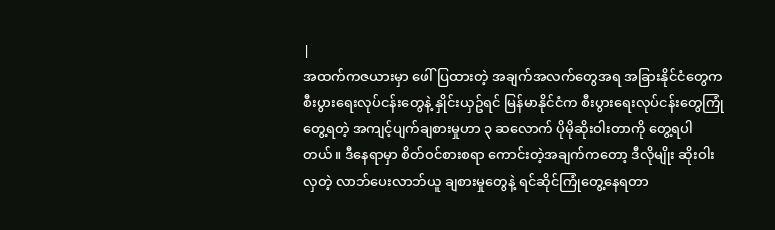|
အထက်ကဇယားမှာ ဖေါ်ပြထားတဲ့ အချက်အလက်တွေအရ အခြားနိုင်ငံတွေက စီးပွားရေးလုပ်ငန်းတွေနဲ့ နှိုင်းယှဥ်ရင် မြန်မာနိုင်ငံက စီးပွားရေးလုပ်ငန်းတွေကြုံတွေ့ရတဲ့ အကျင့်ပျက်ချစားမှုဟာ ၃ ဆလောက် ပိုမိုဆိုးဝါးတာကို တွေ့ရပါတယ်။ ဒီနေရာမှာ စိတ်ဝင်စားစရာ ကောင်းတဲ့အချက်ကတော့ ဒီလိုမျိုး ဆိုးဝါးလှတဲ့ လာဘ်ပေးလာဘ်ယူ ချစားမှုတွေနဲ့ ရင်ဆိုင်ကြုံတွေ့နေရတာ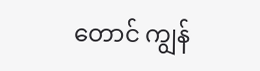တောင် ကျွန်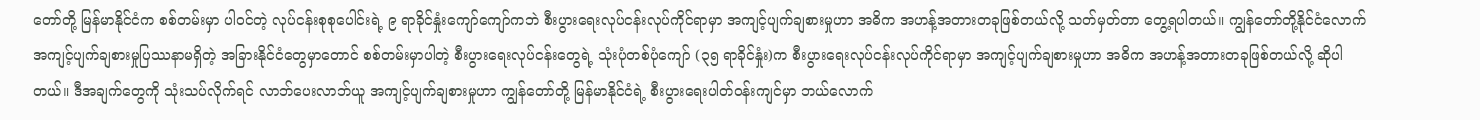တော်တို့ မြန်မာနိုင်ငံက စစ်တမ်းမှာ ပါဝင်တဲ့ လုပ်ငန်းစုစုပေါင်းရဲ့ ၉ ရာခိုင်နှုံးကျော်ကျော်ကဘဲ စီးပွားရေးလုပ်ငန်းလုပ်ကိုင်ရာမှာ အကျင့်ပျက်ချစားမှုဟာ အဓိက အဟန့်အတားတခုဖြစ်တယ်လို့ သတ်မှတ်တာ တွေ့ရပါတယ်။ ကျွန်တော်တို့နိုင်ငံလောက် အကျင့်ပျက်ချစားမှုပြဿနာမရှိတဲ့ အခြားနိုင်ငံတွေမှာတောင် စစ်တမ်းမှာပါတဲ့ စီးပွားရေးလုပ်ငန်းတွေရဲ့ သုံးပုံတစ်ပုံကျော် (၃၅ ရာခိုင်နှုံး)က စီးပွားရေးလုပ်ငန်းလုပ်ကိုင်ရာမှာ အကျင့်ပျက်ချစားမှုဟာ အဓိက အဟန့်အတားတခုဖြစ်တယ်လို့ ဆိုပါတယ်။ ဒီအချက်တွေကို သုံးသပ်လိုက်ရင် လာဘ်ပေးလာဘ်ယူ အကျင့်ပျက်ချစားမှုဟာ ကျွန်တော်တို့ မြန်မာနိုင်ငံရဲ့ စီးပွားရေးပါတ်ဝန်းကျင်မှာ ဘယ်လောက်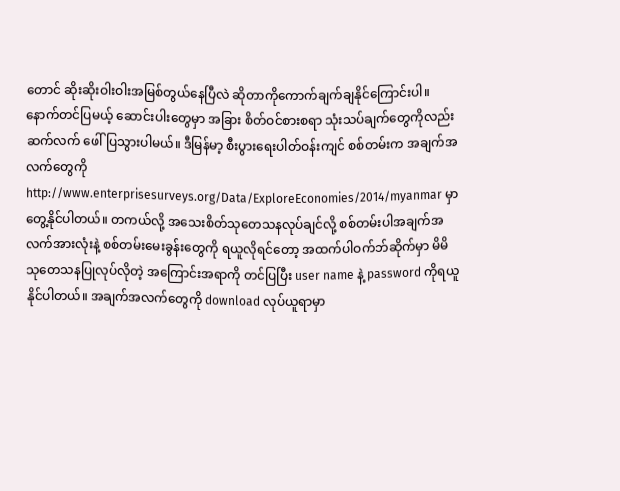တောင် ဆိုးဆိုးဝါးဝါးအမြစ်တွယ်နေပြီလဲ ဆိုတာကိုကောက်ချက်ချနိုင်ကြောင်းပါ။
နောက်တင်ပြမယ့် ဆောင်းပါးတွေမှာ အခြား စိတ်ဝင်စားစရာ သုံးသပ်ချက်တွေကိုလည်း ဆက်လက် ဖေါ်ပြသွားပါမယ်။ ဒီမြန်မာ့ စီးပွားရေးပါတ်ဝန်းကျင် စစ်တမ်းက အချက်အလက်တွေကို http://www.enterprisesurveys.org/Data/ExploreEconomies/2014/myanmar မှာတွေ့နိုင်ပါတယ်။ တကယ်လို့ အသေးစိတ်သုတေသနလုပ်ချင်လို့ စစ်တမ်းပါအချက်အလက်အားလုံးနဲ့ စစ်တမ်းမေးခွန်းတွေကို ရယူလိုရင်တော့ အထက်ပါဝက်ဘ်ဆိုက်မှာ မိမိသုတေသနပြုလုပ်လိုတဲ့ အကြောင်းအရာကို တင်ပြပြီး user name နဲ့ password ကိုရယူနိုင်ပါတယ်။ အချက်အလက်တွေကို download လုပ်ယူရာမှာ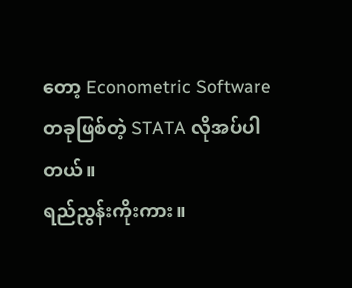တော့ Econometric Software တခုဖြစ်တဲ့ STATA လိုအပ်ပါတယ်။
ရည်ညွန်းကိုးကား။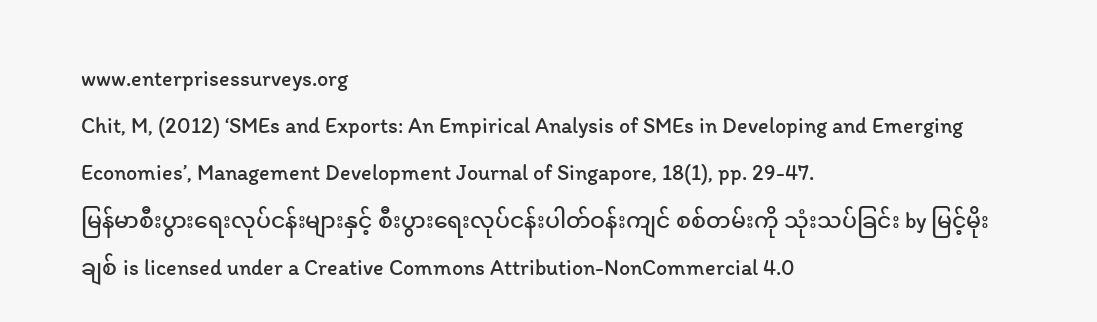www.enterprisessurveys.org
Chit, M, (2012) ‘SMEs and Exports: An Empirical Analysis of SMEs in Developing and Emerging Economies’, Management Development Journal of Singapore, 18(1), pp. 29-47.
မြန်မာစီးပွားရေးလုပ်ငန်းများနှင့် စီးပွားရေးလုပ်ငန်းပါတ်ဝန်းကျင် စစ်တမ်းကို သုံးသပ်ခြင်း by မြင့်မိုးချစ် is licensed under a Creative Commons Attribution-NonCommercial 4.0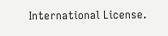International License.